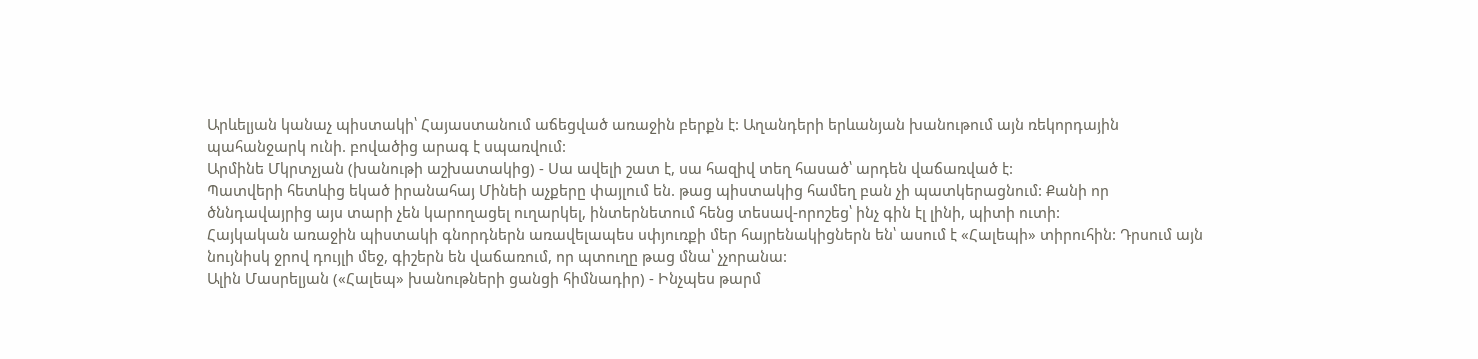Արևելյան կանաչ պիստակի՝ Հայաստանում աճեցված առաջին բերքն է: Աղանդերի երևանյան խանութում այն ռեկորդային պահանջարկ ունի. բովածից արագ է սպառվում:
Արմինե Մկրտչյան (խանութի աշխատակից) - Սա ավելի շատ է, սա հազիվ տեղ հասած՝ արդեն վաճառված է:
Պատվերի հետևից եկած իրանահայ Մինեի աչքերը փայլում են. թաց պիստակից համեղ բան չի պատկերացնում: Քանի որ ծննդավայրից այս տարի չեն կարողացել ուղարկել, ինտերնետում հենց տեսավ-որոշեց՝ ինչ գին էլ լինի, պիտի ուտի:
Հայկական առաջին պիստակի գնորդներն առավելապես սփյուռքի մեր հայրենակիցներն են՝ ասում է «Հալեպի» տիրուհին: Դրսում այն նույնիսկ ջրով դույլի մեջ, գիշերն են վաճառում, որ պտուղը թաց մնա՝ չչորանա:
Ալին Մասրելյան («Հալեպ» խանութների ցանցի հիմնադիր) - Ինչպես թարմ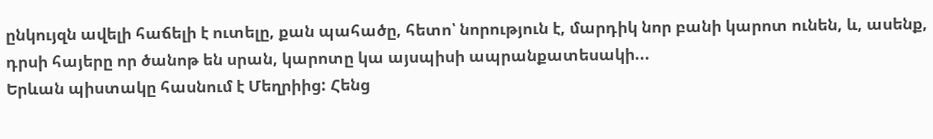ընկույզն ավելի հաճելի է ուտելը, քան պահածը, հետո՝ նորություն է, մարդիկ նոր բանի կարոտ ունեն, և, ասենք, դրսի հայերը որ ծանոթ են սրան, կարոտը կա այսպիսի ապրանքատեսակի...
Երևան պիստակը հասնում է Մեղրիից: Հենց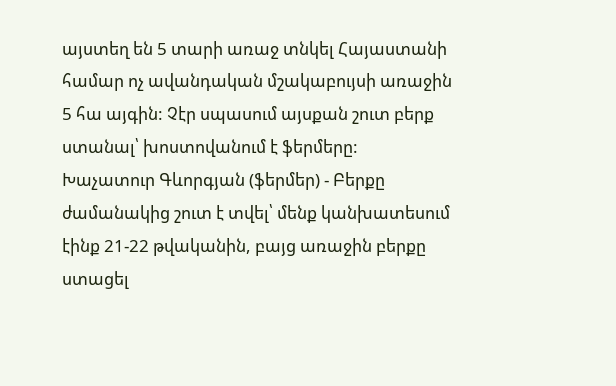այստեղ են 5 տարի առաջ տնկել Հայաստանի համար ոչ ավանդական մշակաբույսի առաջին 5 հա այգին: Չէր սպասում այսքան շուտ բերք ստանալ՝ խոստովանում է ֆերմերը:
Խաչատուր Գևորգյան (ֆերմեր) - Բերքը ժամանակից շուտ է տվել՝ մենք կանխատեսում էինք 21-22 թվականին, բայց առաջին բերքը ստացել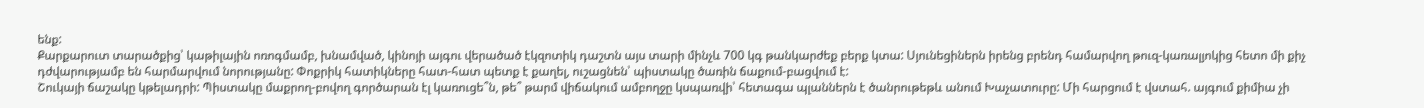ենք:
Քարքարուտ տարածքից՝ կաթիլային ոռոգմամբ, խնամված, կինոյի այգու վերածած էկզոտիկ դաշտն այս տարի մինչև 700 կգ թանկարժեք բերք կտա: Սյունեցիներն իրենց բրենդ համարվող թուզ-կառալյոկից հետո մի քիչ դժվարությամբ են հարմարվում նորությանը: Փոքրիկ հատիկները հատ-հատ պետք է քաղել, ուշացնեն՝ պիստակը ծառին ճաքում-բացվում է:
Շուկայի ճաշակը կթելադրի: Պիստակը մաքրող-բովող գործարան էլ կառուցե՞ն, թե՞ թարմ վիճակում ամբողջը կսպառվի՝ հետագա պլաններն է ծանրութեթև անում Խաչատուրը: Մի հարցում է վստահ. այգում քիմիա չի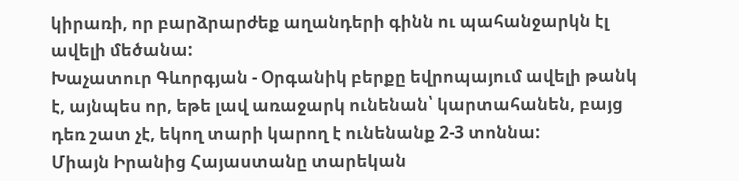կիրառի, որ բարձրարժեք աղանդերի գինն ու պահանջարկն էլ ավելի մեծանա:
Խաչատուր Գևորգյան - Օրգանիկ բերքը եվրոպայում ավելի թանկ է, այնպես որ, եթե լավ առաջարկ ունենան՝ կարտահանեն, բայց դեռ շատ չէ, եկող տարի կարող է ունենանք 2-3 տոննա:
Միայն Իրանից Հայաստանը տարեկան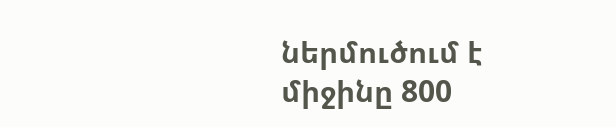ներմուծում է միջինը 800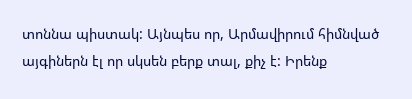տոննա պիստակ: Այնպես որ, Արմավիրում հիմնված այգիներն էլ որ սկսեն բերք տալ, քիչ է: Իրենք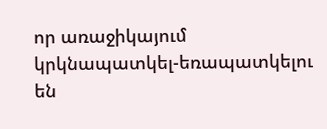որ առաջիկայում կրկնապատկել-եռապատկելու են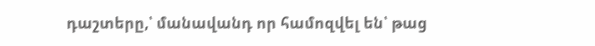դաշտերը,՝ մանավանդ որ համոզվել են՝ թաց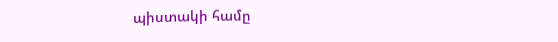պիստակի համը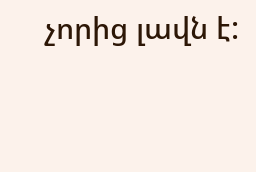չորից լավն է: